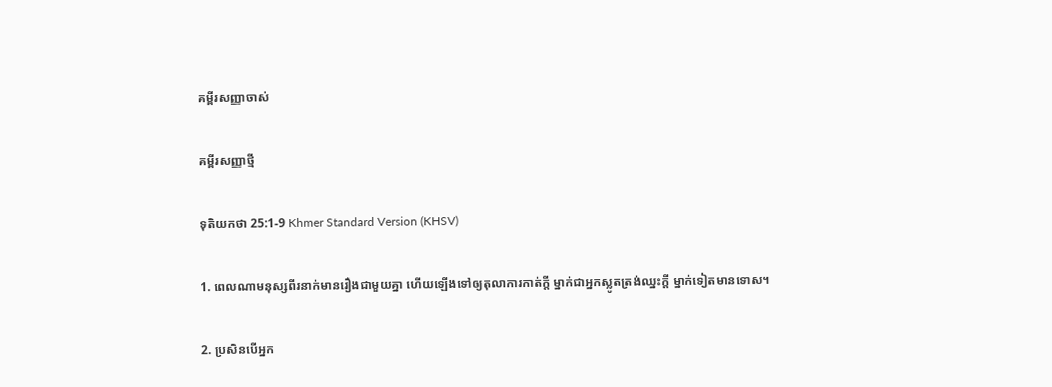គម្ពីរសញ្ញាចាស់

គម្ពីរសញ្ញាថ្មី

ទុតិយ‌កថា 25:1-9 Khmer Standard Version (KHSV)

1. ពេលណាមនុស្សពីរនាក់មានរឿងជាមួយគ្នា ហើយឡើងទៅឲ្យតុលា‌ការកាត់ក្ដី ម្នាក់ជាអ្នកស្លូតត្រង់ឈ្នះក្ដី ម្នាក់ទៀតមានទោស។

2. ប្រសិនបើអ្នក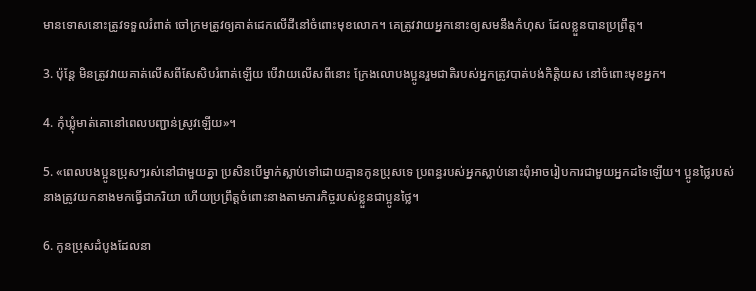មានទោសនោះត្រូវទទួលរំពាត់ ចៅ‌ក្រមត្រូវឲ្យគាត់ដេកលើដីនៅចំពោះមុខលោក។ គេត្រូវវាយអ្នកនោះឲ្យសមនឹងកំហុស ដែលខ្លួនបានប្រព្រឹត្ត។

3. ប៉ុន្តែ មិនត្រូវវាយគាត់លើសពីសែ‌សិបរំពាត់ឡើយ បើវាយលើសពីនោះ ក្រែងលោបង‌ប្អូនរួមជាតិរបស់អ្នកត្រូវបាត់បង់កិត្តិយស នៅចំពោះមុខអ្នក។

4. កុំឃ្លុំមាត់គោនៅពេលបញ្ជាន់ស្រូវឡើយ»។

5. «ពេលបង‌ប្អូនប្រុសៗរស់នៅជាមួយគ្នា ប្រសិនបើម្នាក់ស្លាប់ទៅដោយគ្មានកូនប្រុសទេ ប្រពន្ធរបស់អ្នកស្លាប់នោះពុំអាចរៀប‌ការជាមួយអ្នកដទៃឡើយ។ ប្អូនថ្លៃរបស់នាងត្រូវយកនាងមកធ្វើជាភរិយា ហើយប្រព្រឹត្តចំពោះនាងតាមភារ‌កិច្ចរបស់ខ្លួនជាប្អូនថ្លៃ។

6. កូនប្រុសដំបូងដែលនា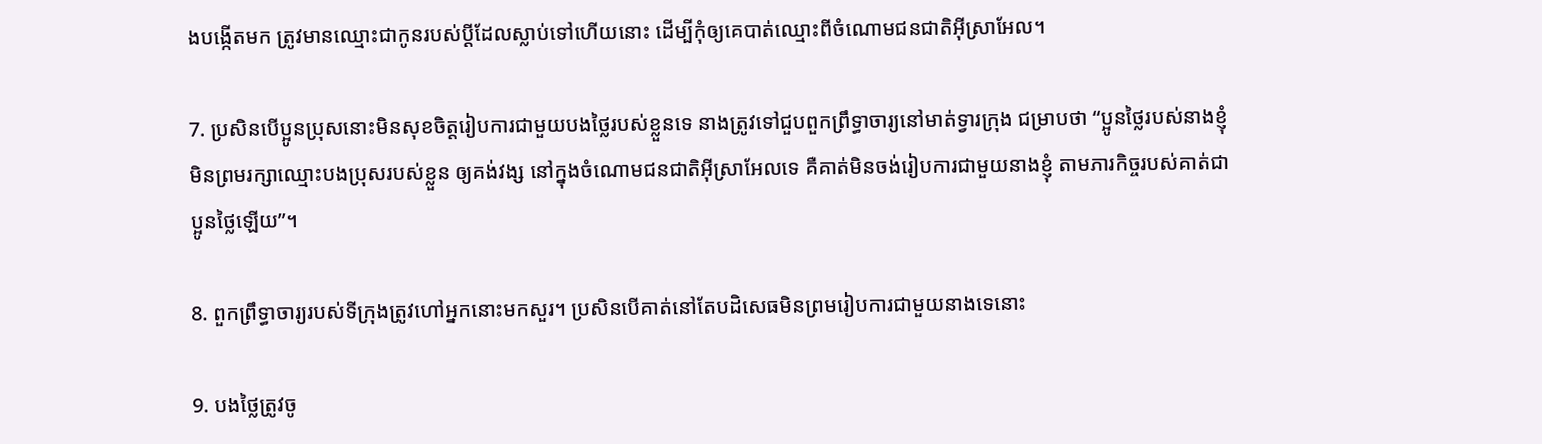ងបង្កើតមក ត្រូវមានឈ្មោះជាកូនរបស់ប្ដីដែលស្លាប់ទៅហើយនោះ ដើម្បីកុំឲ្យគេបាត់ឈ្មោះពីចំណោមជន‌ជាតិអ៊ីស្រា‌អែល។

7. ប្រសិនបើប្អូនប្រុសនោះមិនសុខចិត្តរៀប‌ការជាមួយបងថ្លៃរបស់ខ្លួនទេ នាងត្រូវទៅជួបពួកព្រឹទ្ធា‌ចារ្យនៅមាត់ទ្វារក្រុង ជម្រាបថា “ប្អូនថ្លៃរបស់នាងខ្ញុំមិនព្រមរក្សាឈ្មោះបងប្រុសរបស់ខ្លួន ឲ្យគង់‌វង្ស នៅក្នុងចំណោមជន‌ជាតិអ៊ីស្រា‌អែលទេ គឺគាត់មិនចង់រៀប‌ការជាមួយនាងខ្ញុំ តាមភារ‌កិច្ចរបស់គាត់ជាប្អូនថ្លៃឡើយ”។

8. ពួកព្រឹទ្ធា‌ចារ្យរបស់ទីក្រុងត្រូវហៅអ្នកនោះមកសួរ។ ប្រសិនបើគាត់នៅតែបដិសេធមិនព្រមរៀប‌ការជាមួយនាងទេនោះ

9. បងថ្លៃត្រូវចូ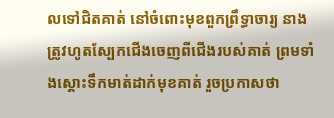លទៅជិតគាត់ នៅចំពោះមុខពួកព្រឹទ្ធា‌ចារ្យ នាងត្រូវហូតស្បែកជើងចេញពីជើងរបស់គាត់ ព្រមទាំងស្ដោះទឹកមាត់ដាក់មុខគាត់ រួចប្រកាសថា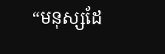“មនុស្សដែ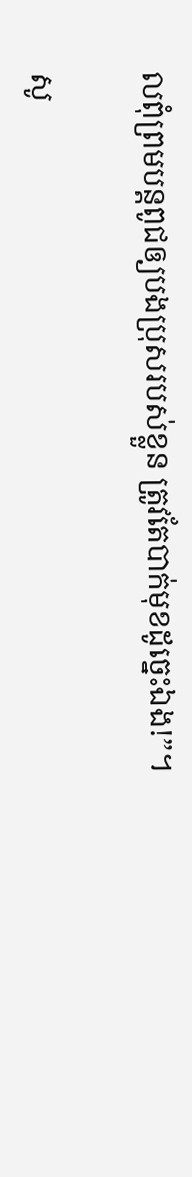លពុំព្រមបន្តពូជឲ្យបងប្រុសរបស់ខ្លួន ត្រូវតែបាក់មុខដូច្នេះឯង!”។

សូ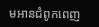មអានជំពូកពេញ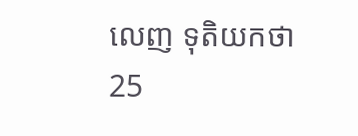លេញ ទុតិយ‌កថា 25